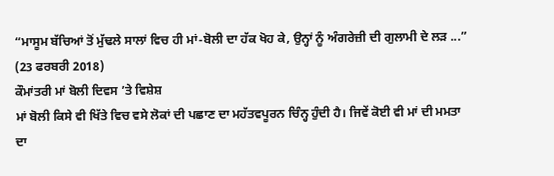“ਮਾਸੂਮ ਬੱਚਿਆਂ ਤੋਂ ਮੁੱਢਲੇ ਸਾਲਾਂ ਵਿਚ ਹੀ ਮਾਂ-ਬੋਲੀ ਦਾ ਹੱਕ ਖੋਹ ਕੇ, ਉਨ੍ਹਾਂ ਨੂੰ ਅੰਗਰੇਜ਼ੀ ਦੀ ਗੁਲਾਮੀ ਦੇ ਲੜ ...”
(23 ਫਰਬਰੀ 2018)
ਕੌਮਾਂਤਰੀ ਮਾਂ ਬੋਲੀ ਦਿਵਸ ’ਤੇ ਵਿਸ਼ੇਸ਼
ਮਾਂ ਬੋਲੀ ਕਿਸੇ ਵੀ ਖਿੱਤੇ ਵਿਚ ਵਸੇ ਲੋਕਾਂ ਦੀ ਪਛਾਣ ਦਾ ਮਹੱਤਵਪੂਰਨ ਚਿੰਨ੍ਹ ਹੁੰਦੀ ਹੈ। ਜਿਵੇਂ ਕੋਈ ਵੀ ਮਾਂ ਦੀ ਮਮਤਾ ਦਾ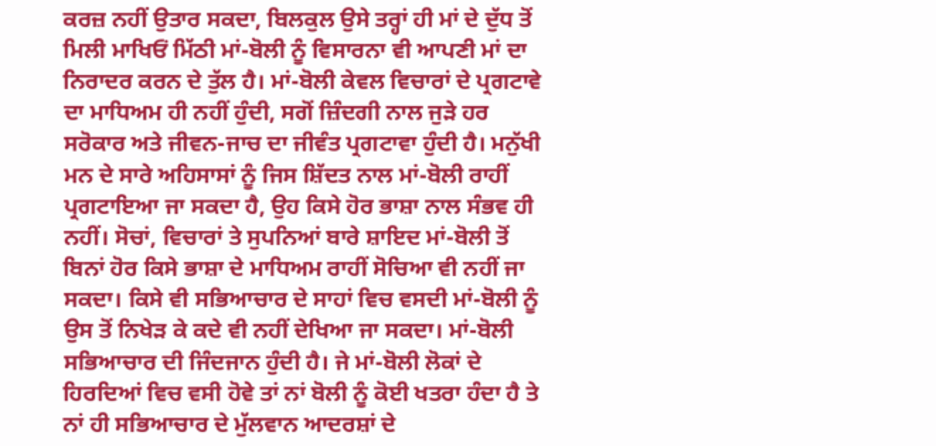ਕਰਜ਼ ਨਹੀਂ ਉਤਾਰ ਸਕਦਾ, ਬਿਲਕੁਲ ਉਸੇ ਤਰ੍ਹਾਂ ਹੀ ਮਾਂ ਦੇ ਦੁੱਧ ਤੋਂ ਮਿਲੀ ਮਾਖਿਓਂ ਮਿੱਠੀ ਮਾਂ-ਬੋਲੀ ਨੂੰ ਵਿਸਾਰਨਾ ਵੀ ਆਪਣੀ ਮਾਂ ਦਾ ਨਿਰਾਦਰ ਕਰਨ ਦੇ ਤੁੱਲ ਹੈ। ਮਾਂ-ਬੋਲੀ ਕੇਵਲ ਵਿਚਾਰਾਂ ਦੇ ਪ੍ਰਗਟਾਵੇ ਦਾ ਮਾਧਿਅਮ ਹੀ ਨਹੀਂ ਹੁੰਦੀ, ਸਗੋਂ ਜ਼ਿੰਦਗੀ ਨਾਲ ਜੁੜੇ ਹਰ ਸਰੋਕਾਰ ਅਤੇ ਜੀਵਨ-ਜਾਚ ਦਾ ਜੀਵੰਤ ਪ੍ਰਗਟਾਵਾ ਹੁੰਦੀ ਹੈ। ਮਨੁੱਖੀ ਮਨ ਦੇ ਸਾਰੇ ਅਹਿਸਾਸਾਂ ਨੂੰ ਜਿਸ ਸ਼ਿੱਦਤ ਨਾਲ ਮਾਂ-ਬੋਲੀ ਰਾਹੀਂ ਪ੍ਰਗਟਾਇਆ ਜਾ ਸਕਦਾ ਹੈ, ਉਹ ਕਿਸੇ ਹੋਰ ਭਾਸ਼ਾ ਨਾਲ ਸੰਭਵ ਹੀ ਨਹੀਂ। ਸੋਚਾਂ, ਵਿਚਾਰਾਂ ਤੇ ਸੁਪਨਿਆਂ ਬਾਰੇ ਸ਼ਾਇਦ ਮਾਂ-ਬੋਲੀ ਤੋਂ ਬਿਨਾਂ ਹੋਰ ਕਿਸੇ ਭਾਸ਼ਾ ਦੇ ਮਾਧਿਅਮ ਰਾਹੀਂ ਸੋਚਿਆ ਵੀ ਨਹੀਂ ਜਾ ਸਕਦਾ। ਕਿਸੇ ਵੀ ਸਭਿਆਚਾਰ ਦੇ ਸਾਹਾਂ ਵਿਚ ਵਸਦੀ ਮਾਂ-ਬੋਲੀ ਨੂੰ ਉਸ ਤੋਂ ਨਿਖੇੜ ਕੇ ਕਦੇ ਵੀ ਨਹੀਂ ਦੇਖਿਆ ਜਾ ਸਕਦਾ। ਮਾਂ-ਬੋਲੀ ਸਭਿਆਚਾਰ ਦੀ ਜਿੰਦਜਾਨ ਹੁੰਦੀ ਹੈ। ਜੇ ਮਾਂ-ਬੋਲੀ ਲੋਕਾਂ ਦੇ ਹਿਰਦਿਆਂ ਵਿਚ ਵਸੀ ਹੋਵੇ ਤਾਂ ਨਾਂ ਬੋਲੀ ਨੂੰ ਕੋਈ ਖਤਰਾ ਹੰਦਾ ਹੈ ਤੇ ਨਾਂ ਹੀ ਸਭਿਆਚਾਰ ਦੇ ਮੁੱਲਵਾਨ ਆਦਰਸ਼ਾਂ ਦੇ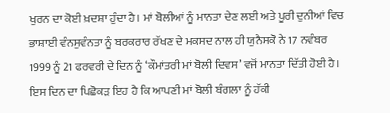ਖੁਰਨ ਦਾ ਕੋਈ ਖ਼ਦਸ਼ਾ ਹੁੰਦਾ ਹੈ। ਮਾਂ ਬੋਲੀਆਂ ਨੂੰ ਮਾਨਤਾ ਦੇਣ ਲਈ ਅਤੇ ਪੂਰੀ ਦੁਨੀਆਂ ਵਿਚ ਭਾਸ਼ਾਈ ਵੰਨਸੁਵੰਨਤਾ ਨੂੰ ਬਰਕਰਾਰ ਰੱਖਣ ਦੇ ਮਕਸਦ ਨਾਲ ਹੀ ਯੁਨੈਸਕੋ ਨੇ 17 ਨਵੰਬਰ 1999 ਨੂੰ 21 ਫਰਵਰੀ ਦੇ ਦਿਨ ਨੂੰ ‘ਕੌਮਾਂਤਰੀ ਮਾਂ ਬੋਲੀ ਦਿਵਸ’ ਵਜੋਂ ਮਾਨਤਾ ਦਿੱਤੀ ਹੋਈ ਹੈ। ਇਸ ਦਿਨ ਦਾ ਪਿਛੋਕੜ ਇਹ ਹੈ ਕਿ ਆਪਣੀ ਮਾਂ ਬੋਲੀ ਬੰਗਲਾ ਨੂੰ ਹੱਕੀ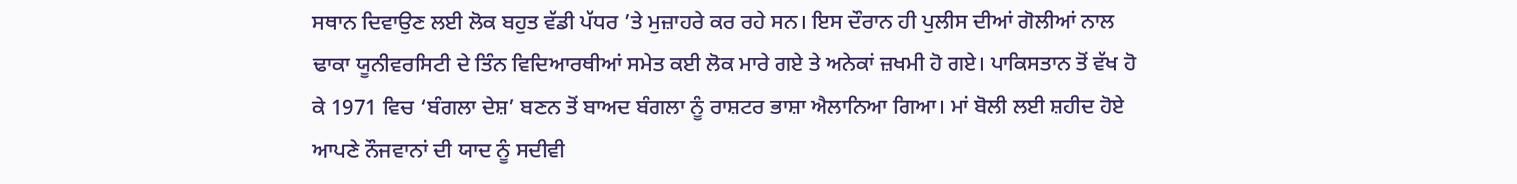ਸਥਾਨ ਦਿਵਾਉਣ ਲਈ ਲੋਕ ਬਹੁਤ ਵੱਡੀ ਪੱਧਰ ’ਤੇ ਮੁਜ਼ਾਹਰੇ ਕਰ ਰਹੇ ਸਨ। ਇਸ ਦੌਰਾਨ ਹੀ ਪੁਲੀਸ ਦੀਆਂ ਗੋਲੀਆਂ ਨਾਲ ਢਾਕਾ ਯੂਨੀਵਰਸਿਟੀ ਦੇ ਤਿੰਨ ਵਿਦਿਆਰਥੀਆਂ ਸਮੇਤ ਕਈ ਲੋਕ ਮਾਰੇ ਗਏ ਤੇ ਅਨੇਕਾਂ ਜ਼ਖਮੀ ਹੋ ਗਏ। ਪਾਕਿਸਤਾਨ ਤੋਂ ਵੱਖ ਹੋ ਕੇ 1971 ਵਿਚ ‘ਬੰਗਲਾ ਦੇਸ਼’ ਬਣਨ ਤੋਂ ਬਾਅਦ ਬੰਗਲਾ ਨੂੰ ਰਾਸ਼ਟਰ ਭਾਸ਼ਾ ਐਲਾਨਿਆ ਗਿਆ। ਮਾਂ ਬੋਲੀ ਲਈ ਸ਼ਹੀਦ ਹੋਏ ਆਪਣੇ ਨੌਜਵਾਨਾਂ ਦੀ ਯਾਦ ਨੂੰ ਸਦੀਵੀ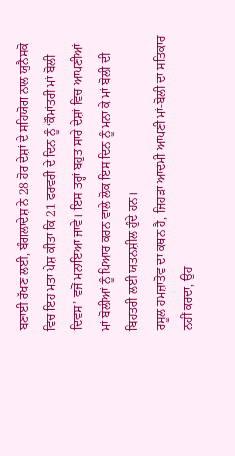ਬਣਾਈ ਰੱਖਣ ਲਈ, ਬੰਗਲਾਦੇਸ਼ ਨੇ 28 ਹੋਰ ਦੇਸ਼ਾਂ ਦੇ ਸਹਿਯੋਗ ਨਾਲ ਯੁਨੈਸਕੋ ਵਿਚ ਇਹ ਮਤਾ ਪੇਸ਼ ਕੀਤਾ ਕਿ 21 ਫਰਵਰੀ ਦੇ ਦਿਨ ਨੂੰ ‘ਕੌਮਾਂਤਰੀ ਮਾਂ ਬੋਲੀ ਦਿਵਸ’ ਵਜੋਂ ਮਨਾਇਆ ਜਾਵੇ। ਇਸ ਤਰ੍ਹਾਂ ਬਹੁਤ ਸਾਰੇ ਦੇਸ਼ਾਂ ਵਿਚ ਆਪਣੀਆਂ ਮਾਂ ਬੋਲੀਆਂ ਨੂੰ ਪਿਆਰ ਕਰਨ ਵਾਲੇ ਲੋਕ ਇਸ ਦਿਨ ਨੂੰ ਮਨਾ ਕੇ ਮਾਂ ਬੋਲੀ ਦੀ ਬਿਹਤਰੀ ਲਈ ਯਤਨਸ਼ੀਲ ਹੁੰਦੇ ਹਨ।
ਰਸੂਲ ਹਮਜ਼ਾਤੋਵ ਦਾ ਕਥਨ ਹੈ, ਜਿਹੜਾ ਆਦਮੀ ਆਪਣੀ ਮਾਂ-ਬੋਲੀ ਦਾ ਸਤਿਕਾਰ ਨਹੀਂ ਕਰਦਾ, ਉਹ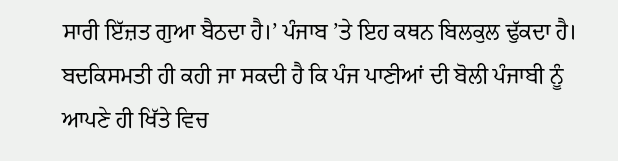ਸਾਰੀ ਇੱਜ਼ਤ ਗੁਆ ਬੈਠਦਾ ਹੈ।’ ਪੰਜਾਬ ’ਤੇ ਇਹ ਕਥਨ ਬਿਲਕੁਲ ਢੁੱਕਦਾ ਹੈ। ਬਦਕਿਸਮਤੀ ਹੀ ਕਹੀ ਜਾ ਸਕਦੀ ਹੈ ਕਿ ਪੰਜ ਪਾਣੀਆਂ ਦੀ ਬੋਲੀ ਪੰਜਾਬੀ ਨੂੰ ਆਪਣੇ ਹੀ ਖਿੱਤੇ ਵਿਚ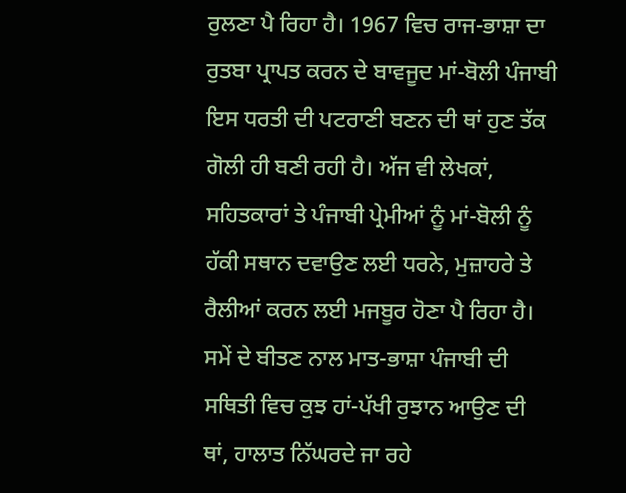ਰੁਲਣਾ ਪੈ ਰਿਹਾ ਹੈ। 1967 ਵਿਚ ਰਾਜ-ਭਾਸ਼ਾ ਦਾ ਰੁਤਬਾ ਪ੍ਰਾਪਤ ਕਰਨ ਦੇ ਬਾਵਜੂਦ ਮਾਂ-ਬੋਲੀ ਪੰਜਾਬੀ ਇਸ ਧਰਤੀ ਦੀ ਪਟਰਾਣੀ ਬਣਨ ਦੀ ਥਾਂ ਹੁਣ ਤੱਕ ਗੋਲੀ ਹੀ ਬਣੀ ਰਹੀ ਹੈ। ਅੱਜ ਵੀ ਲੇਖਕਾਂ, ਸਹਿਤਕਾਰਾਂ ਤੇ ਪੰਜਾਬੀ ਪ੍ਰੇਮੀਆਂ ਨੂੰ ਮਾਂ-ਬੋਲੀ ਨੂੰ ਹੱਕੀ ਸਥਾਨ ਦਵਾਉਣ ਲਈ ਧਰਨੇ, ਮੁਜ਼ਾਹਰੇ ਤੇ ਰੈਲੀਆਂ ਕਰਨ ਲਈ ਮਜਬੂਰ ਹੋਣਾ ਪੈ ਰਿਹਾ ਹੈ। ਸਮੇਂ ਦੇ ਬੀਤਣ ਨਾਲ ਮਾਤ-ਭਾਸ਼ਾ ਪੰਜਾਬੀ ਦੀ ਸਥਿਤੀ ਵਿਚ ਕੁਝ ਹਾਂ-ਪੱਖੀ ਰੁਝਾਨ ਆਉਣ ਦੀ ਥਾਂ, ਹਾਲਾਤ ਨਿੱਘਰਦੇ ਜਾ ਰਹੇ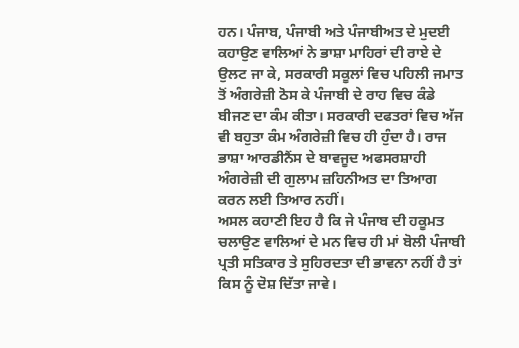ਹਨ। ਪੰਜਾਬ, ਪੰਜਾਬੀ ਅਤੇ ਪੰਜਾਬੀਅਤ ਦੇ ਮੁਦਈ ਕਹਾਉਣ ਵਾਲਿਆਂ ਨੇ ਭਾਸ਼ਾ ਮਾਹਿਰਾਂ ਦੀ ਰਾਏ ਦੇ ਉਲਟ ਜਾ ਕੇ, ਸਰਕਾਰੀ ਸਕੂਲਾਂ ਵਿਚ ਪਹਿਲੀ ਜਮਾਤ ਤੋਂ ਅੰਗਰੇਜ਼ੀ ਠੋਸ ਕੇ ਪੰਜਾਬੀ ਦੇ ਰਾਹ ਵਿਚ ਕੰਡੇ ਬੀਜਣ ਦਾ ਕੰਮ ਕੀਤਾ। ਸਰਕਾਰੀ ਦਫਤਰਾਂ ਵਿਚ ਅੱਜ ਵੀ ਬਹੁਤਾ ਕੰਮ ਅੰਗਰੇਜ਼ੀ ਵਿਚ ਹੀ ਹੁੰਦਾ ਹੈ। ਰਾਜ ਭਾਸ਼ਾ ਆਰਡੀਨੈਂਸ ਦੇ ਬਾਵਜੂਦ ਅਫਸਰਸ਼ਾਹੀ ਅੰਗਰੇਜ਼ੀ ਦੀ ਗੁਲਾਮ ਜ਼ਹਿਨੀਅਤ ਦਾ ਤਿਆਗ ਕਰਨ ਲਈ ਤਿਆਰ ਨਹੀਂ।
ਅਸਲ ਕਹਾਣੀ ਇਹ ਹੈ ਕਿ ਜੇ ਪੰਜਾਬ ਦੀ ਹਕੂਮਤ ਚਲਾਉਣ ਵਾਲਿਆਂ ਦੇ ਮਨ ਵਿਚ ਹੀ ਮਾਂ ਬੋਲੀ ਪੰਜਾਬੀ ਪ੍ਰਤੀ ਸਤਿਕਾਰ ਤੇ ਸੁਹਿਰਦਤਾ ਦੀ ਭਾਵਨਾ ਨਹੀਂ ਹੈ ਤਾਂ ਕਿਸ ਨੂੰ ਦੋਸ਼ ਦਿੱਤਾ ਜਾਵੇ।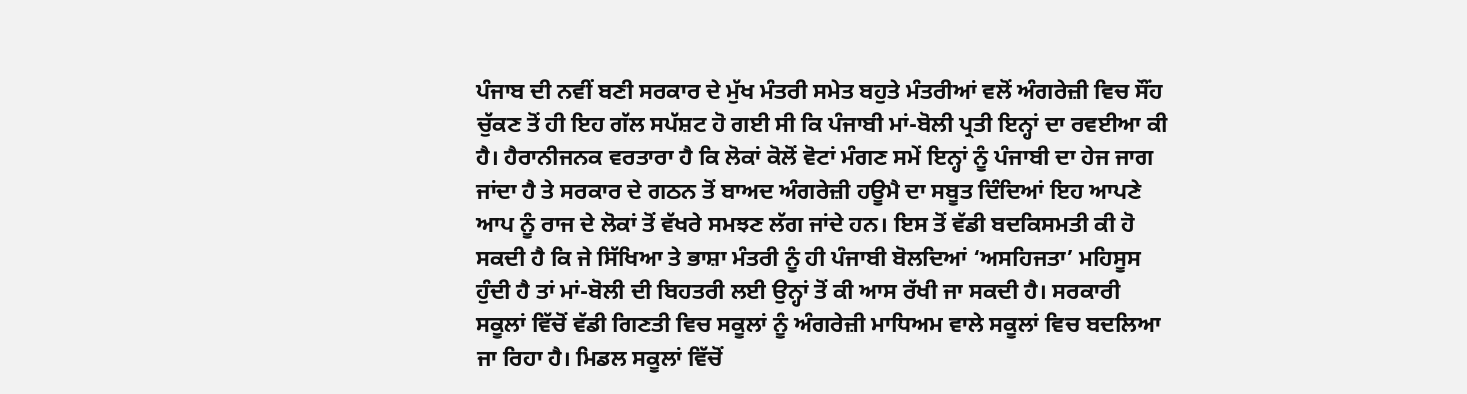ਪੰਜਾਬ ਦੀ ਨਵੀਂ ਬਣੀ ਸਰਕਾਰ ਦੇ ਮੁੱਖ ਮੰਤਰੀ ਸਮੇਤ ਬਹੁਤੇ ਮੰਤਰੀਆਂ ਵਲੋਂ ਅੰਗਰੇਜ਼ੀ ਵਿਚ ਸੌਂਹ ਚੁੱਕਣ ਤੋਂ ਹੀ ਇਹ ਗੱਲ ਸਪੱਸ਼ਟ ਹੋ ਗਈ ਸੀ ਕਿ ਪੰਜਾਬੀ ਮਾਂ-ਬੋਲੀ ਪ੍ਰਤੀ ਇਨ੍ਹਾਂ ਦਾ ਰਵਈਆ ਕੀ ਹੈ। ਹੈਰਾਨੀਜਨਕ ਵਰਤਾਰਾ ਹੈ ਕਿ ਲੋਕਾਂ ਕੋਲੋਂ ਵੋਟਾਂ ਮੰਗਣ ਸਮੇਂ ਇਨ੍ਹਾਂ ਨੂੰ ਪੰਜਾਬੀ ਦਾ ਹੇਜ ਜਾਗ ਜਾਂਦਾ ਹੈ ਤੇ ਸਰਕਾਰ ਦੇ ਗਠਨ ਤੋਂ ਬਾਅਦ ਅੰਗਰੇਜ਼ੀ ਹਊਮੈ ਦਾ ਸਬੂਤ ਦਿੰਦਿਆਂ ਇਹ ਆਪਣੇ ਆਪ ਨੂੰ ਰਾਜ ਦੇ ਲੋਕਾਂ ਤੋਂ ਵੱਖਰੇ ਸਮਝਣ ਲੱਗ ਜਾਂਦੇ ਹਨ। ਇਸ ਤੋਂ ਵੱਡੀ ਬਦਕਿਸਮਤੀ ਕੀ ਹੋ ਸਕਦੀ ਹੈ ਕਿ ਜੇ ਸਿੱਖਿਆ ਤੇ ਭਾਸ਼ਾ ਮੰਤਰੀ ਨੂੰ ਹੀ ਪੰਜਾਬੀ ਬੋਲਦਿਆਂ ‘ਅਸਹਿਜਤਾ’ ਮਹਿਸੂਸ ਹੁੰਦੀ ਹੈ ਤਾਂ ਮਾਂ-ਬੋਲੀ ਦੀ ਬਿਹਤਰੀ ਲਈ ਉਨ੍ਹਾਂ ਤੋਂ ਕੀ ਆਸ ਰੱਖੀ ਜਾ ਸਕਦੀ ਹੈ। ਸਰਕਾਰੀ ਸਕੂਲਾਂ ਵਿੱਚੋਂ ਵੱਡੀ ਗਿਣਤੀ ਵਿਚ ਸਕੂਲਾਂ ਨੂੰ ਅੰਗਰੇਜ਼ੀ ਮਾਧਿਅਮ ਵਾਲੇ ਸਕੂਲਾਂ ਵਿਚ ਬਦਲਿਆ ਜਾ ਰਿਹਾ ਹੈ। ਮਿਡਲ ਸਕੂਲਾਂ ਵਿੱਚੋਂ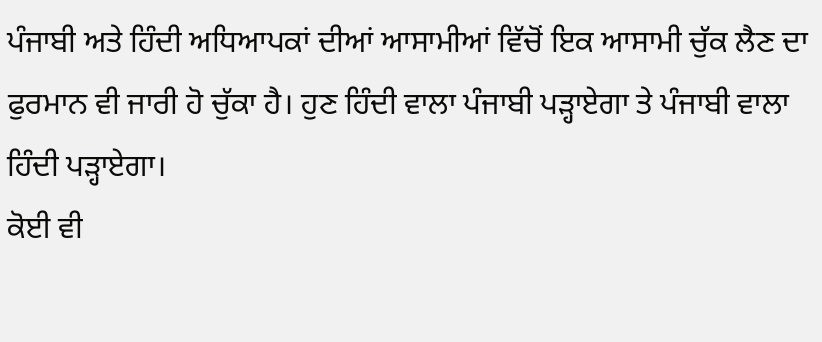ਪੰਜਾਬੀ ਅਤੇ ਹਿੰਦੀ ਅਧਿਆਪਕਾਂ ਦੀਆਂ ਆਸਾਮੀਆਂ ਵਿੱਚੋਂ ਇਕ ਆਸਾਮੀ ਚੁੱਕ ਲੈਣ ਦਾ ਫੁਰਮਾਨ ਵੀ ਜਾਰੀ ਹੋ ਚੁੱਕਾ ਹੈ। ਹੁਣ ਹਿੰਦੀ ਵਾਲਾ ਪੰਜਾਬੀ ਪੜ੍ਹਾਏਗਾ ਤੇ ਪੰਜਾਬੀ ਵਾਲਾ ਹਿੰਦੀ ਪੜ੍ਹਾਏਗਾ।
ਕੋਈ ਵੀ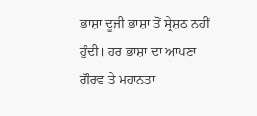ਭਾਸ਼ਾ ਦੂਜੀ ਭਾਸ਼ਾ ਤੋਂ ਸ੍ਰੇਸ਼ਠ ਨਹੀਂ ਹੁੰਦੀ। ਹਰ ਭਾਸ਼ਾ ਦਾ ਆਪਣਾ ਗੌਰਵ ਤੇ ਮਹਾਨਤਾ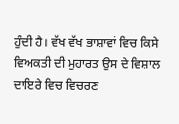ਹੁੰਦੀ ਹੈ। ਵੱਖ ਵੱਖ ਭਾਸ਼ਾਵਾਂ ਵਿਚ ਕਿਸੇ ਵਿਅਕਤੀ ਦੀ ਮੁਹਾਰਤ ਉਸ ਦੇ ਵਿਸ਼ਾਲ ਦਾਇਰੇ ਵਿਚ ਵਿਚਰਣ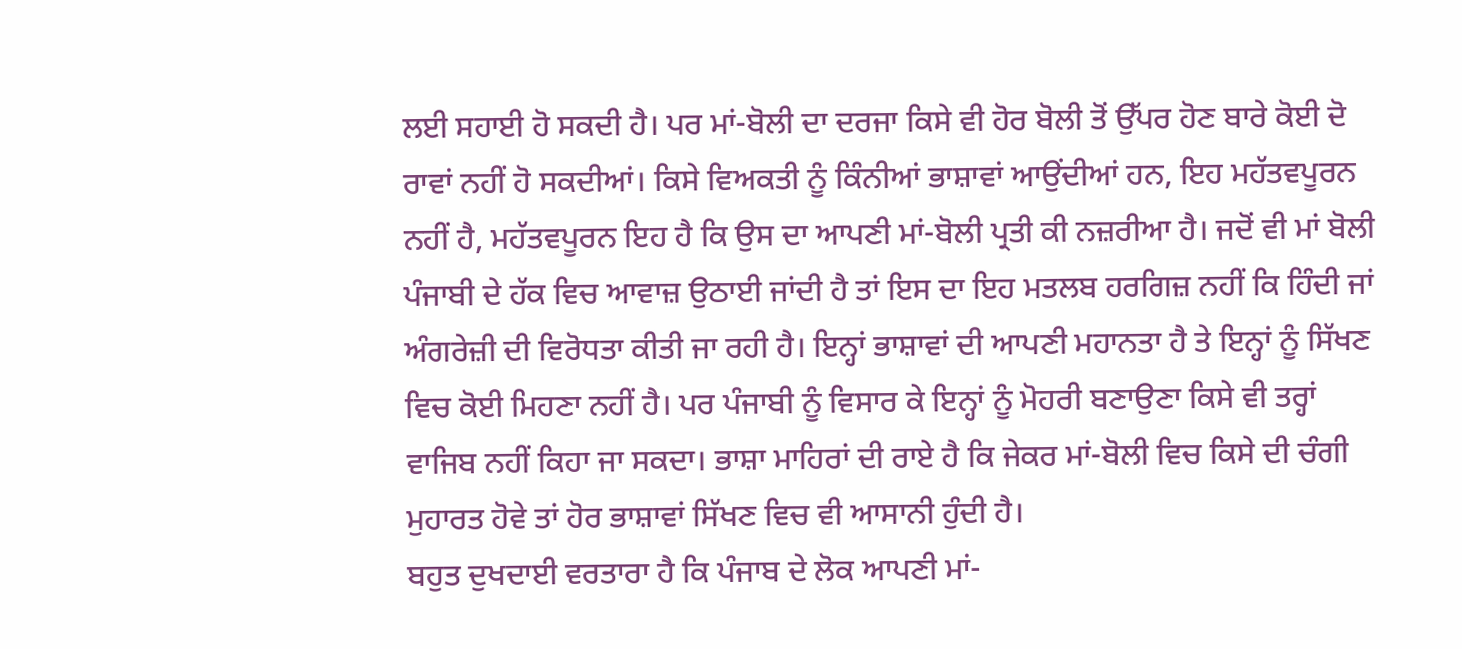ਲਈ ਸਹਾਈ ਹੋ ਸਕਦੀ ਹੈ। ਪਰ ਮਾਂ-ਬੋਲੀ ਦਾ ਦਰਜਾ ਕਿਸੇ ਵੀ ਹੋਰ ਬੋਲੀ ਤੋਂ ਉੱਪਰ ਹੋਣ ਬਾਰੇ ਕੋਈ ਦੋ ਰਾਵਾਂ ਨਹੀਂ ਹੋ ਸਕਦੀਆਂ। ਕਿਸੇ ਵਿਅਕਤੀ ਨੂੰ ਕਿੰਨੀਆਂ ਭਾਸ਼ਾਵਾਂ ਆਉਂਦੀਆਂ ਹਨ, ਇਹ ਮਹੱਤਵਪੂਰਨ ਨਹੀਂ ਹੈ, ਮਹੱਤਵਪੂਰਨ ਇਹ ਹੈ ਕਿ ਉਸ ਦਾ ਆਪਣੀ ਮਾਂ-ਬੋਲੀ ਪ੍ਰਤੀ ਕੀ ਨਜ਼ਰੀਆ ਹੈ। ਜਦੋਂ ਵੀ ਮਾਂ ਬੋਲੀ ਪੰਜਾਬੀ ਦੇ ਹੱਕ ਵਿਚ ਆਵਾਜ਼ ਉਠਾਈ ਜਾਂਦੀ ਹੈ ਤਾਂ ਇਸ ਦਾ ਇਹ ਮਤਲਬ ਹਰਗਿਜ਼ ਨਹੀਂ ਕਿ ਹਿੰਦੀ ਜਾਂ ਅੰਗਰੇਜ਼ੀ ਦੀ ਵਿਰੋਧਤਾ ਕੀਤੀ ਜਾ ਰਹੀ ਹੈ। ਇਨ੍ਹਾਂ ਭਾਸ਼ਾਵਾਂ ਦੀ ਆਪਣੀ ਮਹਾਨਤਾ ਹੈ ਤੇ ਇਨ੍ਹਾਂ ਨੂੰ ਸਿੱਖਣ ਵਿਚ ਕੋਈ ਮਿਹਣਾ ਨਹੀਂ ਹੈ। ਪਰ ਪੰਜਾਬੀ ਨੂੰ ਵਿਸਾਰ ਕੇ ਇਨ੍ਹਾਂ ਨੂੰ ਮੋਹਰੀ ਬਣਾਉਣਾ ਕਿਸੇ ਵੀ ਤਰ੍ਹਾਂ ਵਾਜਿਬ ਨਹੀਂ ਕਿਹਾ ਜਾ ਸਕਦਾ। ਭਾਸ਼ਾ ਮਾਹਿਰਾਂ ਦੀ ਰਾਏ ਹੈ ਕਿ ਜੇਕਰ ਮਾਂ-ਬੋਲੀ ਵਿਚ ਕਿਸੇ ਦੀ ਚੰਗੀ ਮੁਹਾਰਤ ਹੋਵੇ ਤਾਂ ਹੋਰ ਭਾਸ਼ਾਵਾਂ ਸਿੱਖਣ ਵਿਚ ਵੀ ਆਸਾਨੀ ਹੁੰਦੀ ਹੈ।
ਬਹੁਤ ਦੁਖਦਾਈ ਵਰਤਾਰਾ ਹੈ ਕਿ ਪੰਜਾਬ ਦੇ ਲੋਕ ਆਪਣੀ ਮਾਂ-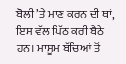ਬੋਲੀ ’ਤੇ ਮਾਣ ਕਰਨ ਦੀ ਥਾਂ, ਇਸ ਵੱਲ ਪਿੱਠ ਕਰੀ ਬੈਠੇ ਹਨ। ਮਾਸੂਮ ਬੱਚਿਆਂ ਤੋਂ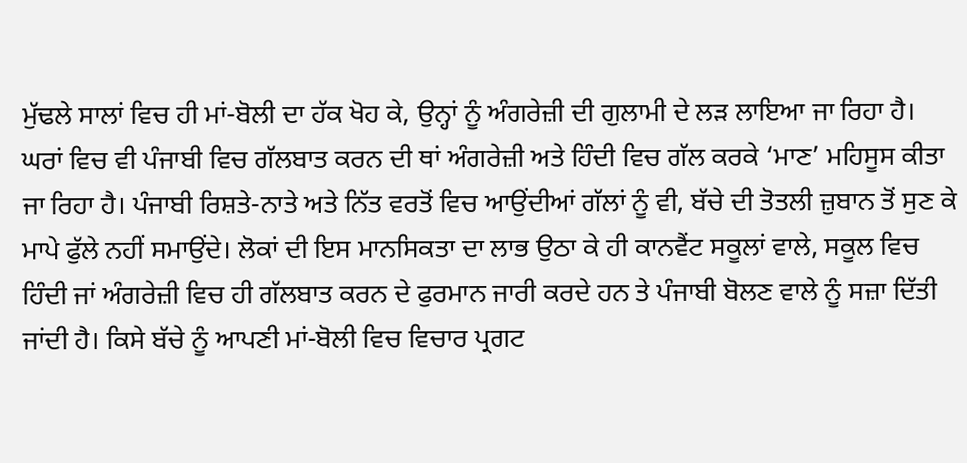ਮੁੱਢਲੇ ਸਾਲਾਂ ਵਿਚ ਹੀ ਮਾਂ-ਬੋਲੀ ਦਾ ਹੱਕ ਖੋਹ ਕੇ, ਉਨ੍ਹਾਂ ਨੂੰ ਅੰਗਰੇਜ਼ੀ ਦੀ ਗੁਲਾਮੀ ਦੇ ਲੜ ਲਾਇਆ ਜਾ ਰਿਹਾ ਹੈ। ਘਰਾਂ ਵਿਚ ਵੀ ਪੰਜਾਬੀ ਵਿਚ ਗੱਲਬਾਤ ਕਰਨ ਦੀ ਥਾਂ ਅੰਗਰੇਜ਼ੀ ਅਤੇ ਹਿੰਦੀ ਵਿਚ ਗੱਲ ਕਰਕੇ ‘ਮਾਣ’ ਮਹਿਸੂਸ ਕੀਤਾ ਜਾ ਰਿਹਾ ਹੈ। ਪੰਜਾਬੀ ਰਿਸ਼ਤੇ-ਨਾਤੇ ਅਤੇ ਨਿੱਤ ਵਰਤੋਂ ਵਿਚ ਆਉਂਦੀਆਂ ਗੱਲਾਂ ਨੂੰ ਵੀ, ਬੱਚੇ ਦੀ ਤੋਤਲੀ ਜ਼ੁਬਾਨ ਤੋਂ ਸੁਣ ਕੇ ਮਾਪੇ ਫੁੱਲੇ ਨਹੀਂ ਸਮਾਉਂਦੇ। ਲੋਕਾਂ ਦੀ ਇਸ ਮਾਨਸਿਕਤਾ ਦਾ ਲਾਭ ਉਠਾ ਕੇ ਹੀ ਕਾਨਵੈਂਟ ਸਕੂਲਾਂ ਵਾਲੇ, ਸਕੂਲ ਵਿਚ ਹਿੰਦੀ ਜਾਂ ਅੰਗਰੇਜ਼ੀ ਵਿਚ ਹੀ ਗੱਲਬਾਤ ਕਰਨ ਦੇ ਫੁਰਮਾਨ ਜਾਰੀ ਕਰਦੇ ਹਨ ਤੇ ਪੰਜਾਬੀ ਬੋਲਣ ਵਾਲੇ ਨੂੰ ਸਜ਼ਾ ਦਿੱਤੀ ਜਾਂਦੀ ਹੈ। ਕਿਸੇ ਬੱਚੇ ਨੂੰ ਆਪਣੀ ਮਾਂ-ਬੋਲੀ ਵਿਚ ਵਿਚਾਰ ਪ੍ਰਗਟ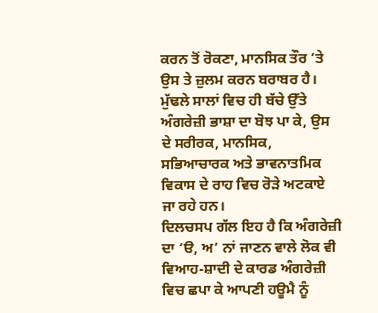ਕਰਨ ਤੋਂ ਰੋਕਣਾ, ਮਾਨਸਿਕ ਤੌਰ ’ਤੇ ਉਸ ਤੇ ਜ਼ੁਲਮ ਕਰਨ ਬਰਾਬਰ ਹੈ। ਮੁੱਢਲੇ ਸਾਲਾਂ ਵਿਚ ਹੀ ਬੱਚੇ ਉੱਤੇ ਅੰਗਰੇਜ਼ੀ ਭਾਸ਼ਾ ਦਾ ਬੋਝ ਪਾ ਕੇ, ਉਸ ਦੇ ਸਰੀਰਕ, ਮਾਨਸਿਕ, ਸਭਿਆਚਾਰਕ ਅਤੇ ਭਾਵਨਾਤਮਿਕ ਵਿਕਾਸ ਦੇ ਰਾਹ ਵਿਚ ਰੋੜੇ ਅਟਕਾਏ ਜਾ ਰਹੇ ਹਨ।
ਦਿਲਚਸਪ ਗੱਲ ਇਹ ਹੈ ਕਿ ਅੰਗਰੇਜ਼ੀ ਦਾ ‘ੳ, ਅ’ ਨਾਂ ਜਾਣਨ ਵਾਲੇ ਲੋਕ ਵੀ ਵਿਆਹ-ਸ਼ਾਦੀ ਦੇ ਕਾਰਡ ਅੰਗਰੇਜ਼ੀ ਵਿਚ ਛਪਾ ਕੇ ਆਪਣੀ ਹਊਮੈ ਨੂੰ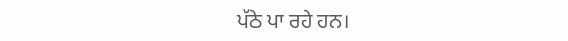ਪੱਠੇ ਪਾ ਰਹੇ ਹਨ।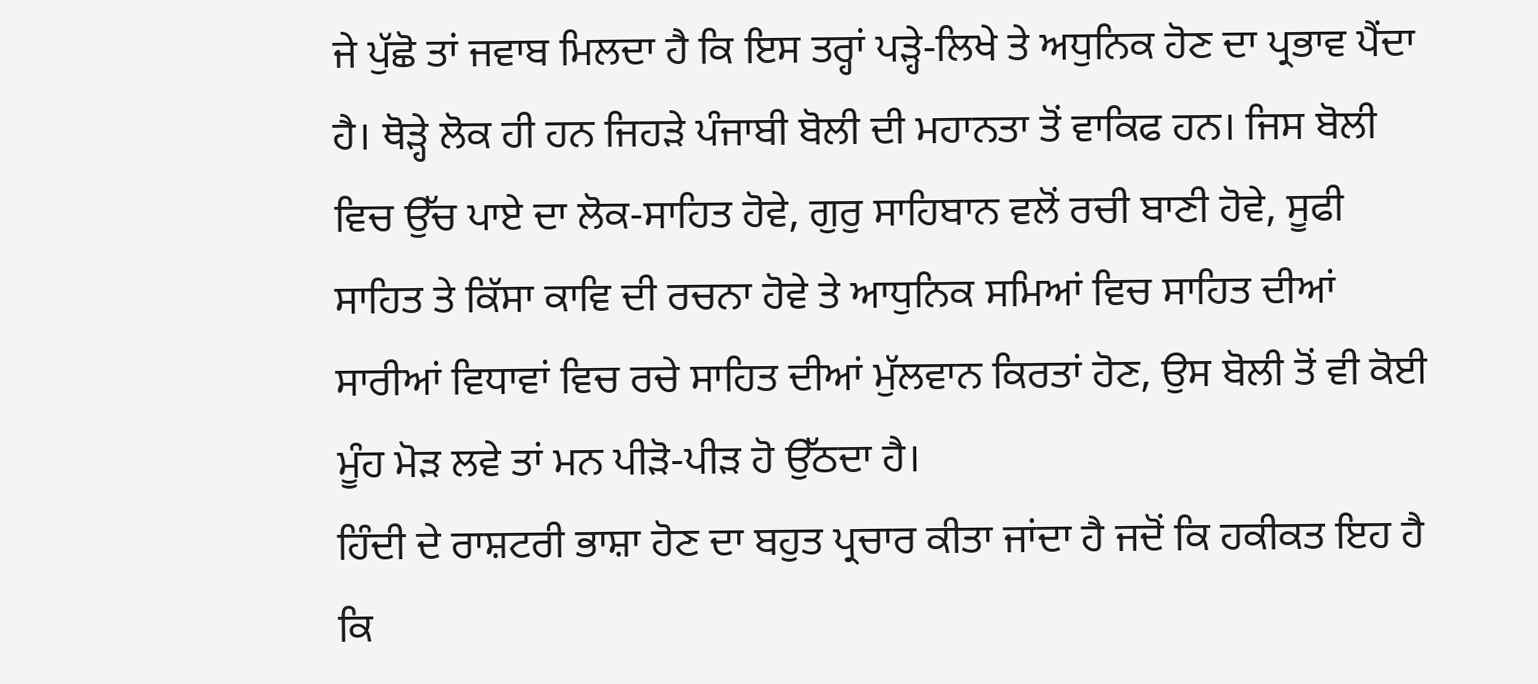ਜੇ ਪੁੱਛੋ ਤਾਂ ਜਵਾਬ ਮਿਲਦਾ ਹੈ ਕਿ ਇਸ ਤਰ੍ਹਾਂ ਪੜ੍ਹੇ-ਲਿਖੇ ਤੇ ਅਧੁਨਿਕ ਹੋਣ ਦਾ ਪ੍ਰਭਾਵ ਪੈਂਦਾ ਹੈ। ਥੋੜ੍ਹੇ ਲੋਕ ਹੀ ਹਨ ਜਿਹੜੇ ਪੰਜਾਬੀ ਬੋਲੀ ਦੀ ਮਹਾਨਤਾ ਤੋਂ ਵਾਕਿਫ ਹਨ। ਜਿਸ ਬੋਲੀ ਵਿਚ ਉੱਚ ਪਾਏ ਦਾ ਲੋਕ-ਸਾਹਿਤ ਹੋਵੇ, ਗੁਰੁ ਸਾਹਿਬਾਨ ਵਲੋਂ ਰਚੀ ਬਾਣੀ ਹੋਵੇ, ਸੂਫੀ ਸਾਹਿਤ ਤੇ ਕਿੱਸਾ ਕਾਵਿ ਦੀ ਰਚਨਾ ਹੋਵੇ ਤੇ ਆਧੁਨਿਕ ਸਮਿਆਂ ਵਿਚ ਸਾਹਿਤ ਦੀਆਂ ਸਾਰੀਆਂ ਵਿਧਾਵਾਂ ਵਿਚ ਰਚੇ ਸਾਹਿਤ ਦੀਆਂ ਮੁੱਲਵਾਨ ਕਿਰਤਾਂ ਹੋਣ, ਉਸ ਬੋਲੀ ਤੋਂ ਵੀ ਕੋਈ ਮੂੰਹ ਮੋੜ ਲਵੇ ਤਾਂ ਮਨ ਪੀੜੋ-ਪੀੜ ਹੋ ਉੱਠਦਾ ਹੈ।
ਹਿੰਦੀ ਦੇ ਰਾਸ਼ਟਰੀ ਭਾਸ਼ਾ ਹੋਣ ਦਾ ਬਹੁਤ ਪ੍ਰਚਾਰ ਕੀਤਾ ਜਾਂਦਾ ਹੈ ਜਦੋਂ ਕਿ ਹਕੀਕਤ ਇਹ ਹੈ ਕਿ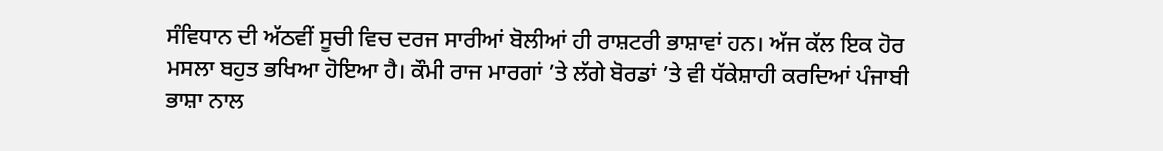ਸੰਵਿਧਾਨ ਦੀ ਅੱਠਵੀਂ ਸੂਚੀ ਵਿਚ ਦਰਜ ਸਾਰੀਆਂ ਬੋਲੀਆਂ ਹੀ ਰਾਸ਼ਟਰੀ ਭਾਸ਼ਾਵਾਂ ਹਨ। ਅੱਜ ਕੱਲ ਇਕ ਹੋਰ ਮਸਲਾ ਬਹੁਤ ਭਖਿਆ ਹੋਇਆ ਹੈ। ਕੌਮੀ ਰਾਜ ਮਾਰਗਾਂ ’ਤੇ ਲੱਗੇ ਬੋਰਡਾਂ ’ਤੇ ਵੀ ਧੱਕੇਸ਼ਾਹੀ ਕਰਦਿਆਂ ਪੰਜਾਬੀ ਭਾਸ਼ਾ ਨਾਲ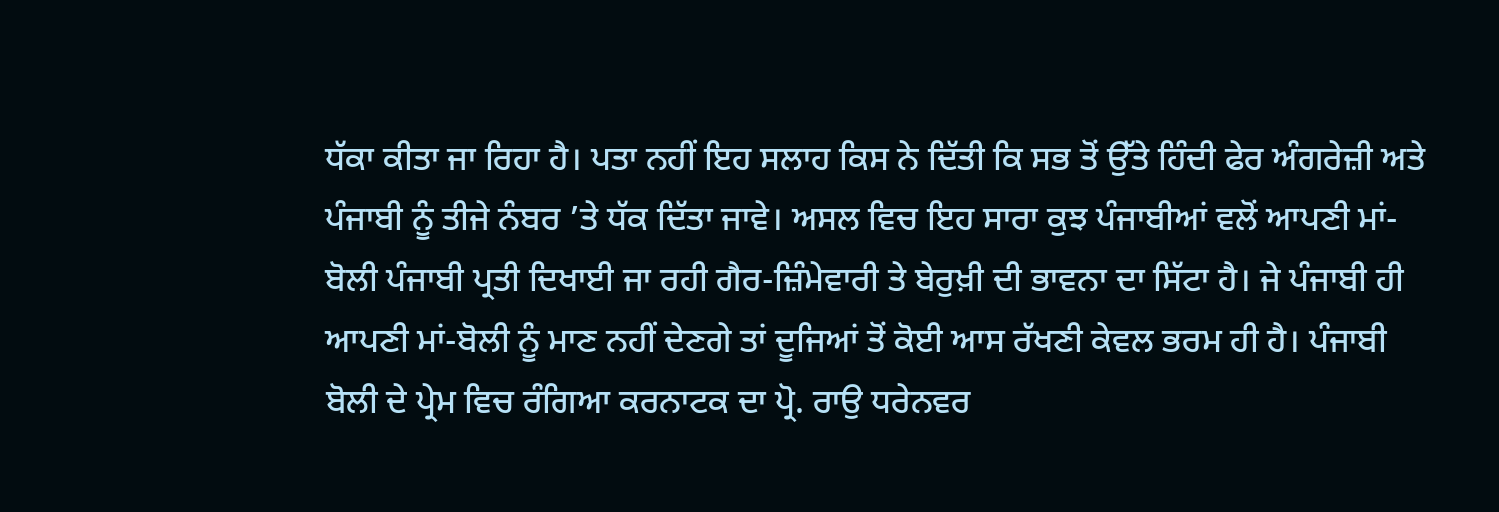ਧੱਕਾ ਕੀਤਾ ਜਾ ਰਿਹਾ ਹੈ। ਪਤਾ ਨਹੀਂ ਇਹ ਸਲਾਹ ਕਿਸ ਨੇ ਦਿੱਤੀ ਕਿ ਸਭ ਤੋਂ ਉੱਤੇ ਹਿੰਦੀ ਫੇਰ ਅੰਗਰੇਜ਼ੀ ਅਤੇ ਪੰਜਾਬੀ ਨੂੰ ਤੀਜੇ ਨੰਬਰ ’ਤੇ ਧੱਕ ਦਿੱਤਾ ਜਾਵੇ। ਅਸਲ ਵਿਚ ਇਹ ਸਾਰਾ ਕੁਝ ਪੰਜਾਬੀਆਂ ਵਲੋਂ ਆਪਣੀ ਮਾਂ-ਬੋਲੀ ਪੰਜਾਬੀ ਪ੍ਰਤੀ ਦਿਖਾਈ ਜਾ ਰਹੀ ਗੈਰ-ਜ਼ਿੰਮੇਵਾਰੀ ਤੇ ਬੇਰੁਖ਼ੀ ਦੀ ਭਾਵਨਾ ਦਾ ਸਿੱਟਾ ਹੈ। ਜੇ ਪੰਜਾਬੀ ਹੀ ਆਪਣੀ ਮਾਂ-ਬੋਲੀ ਨੂੰ ਮਾਣ ਨਹੀਂ ਦੇਣਗੇ ਤਾਂ ਦੂਜਿਆਂ ਤੋਂ ਕੋਈ ਆਸ ਰੱਖਣੀ ਕੇਵਲ ਭਰਮ ਹੀ ਹੈ। ਪੰਜਾਬੀ ਬੋਲੀ ਦੇ ਪ੍ਰੇਮ ਵਿਚ ਰੰਗਿਆ ਕਰਨਾਟਕ ਦਾ ਪ੍ਰੋ. ਰਾਉ ਧਰੇਨਵਰ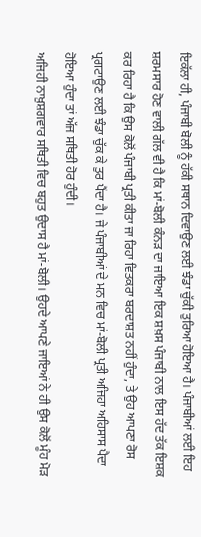ਇਕੱਲਾ ਹੀ, ਪੰਜਾਬੀ ਬੋਲੀ ਨੂੰ ਹੱਕੀ ਸਥਾਨ ਦਿਵਾਉਣ ਲਈ ਝੰਡਾ ਚੁੱਕੀ ਤੁਰਿਆ ਹੋਇਆ ਹੈ। ਪੰਜਾਬੀਆਂ ਲਈ ਇਹ ਸ਼ਰਮਸਾਰ ਹੋਣ ਵਾਲੀ ਗੱਲ ਵੀ ਹੈ ਕਿ ਮਾਂ-ਬੋਲੀ ਕੰਨੜ ਦਾ ਜਾਇਆ ਇਕ ਸ਼ਖ਼ਸ ਪੰਜਾਬੀ ਨਾਲ ਇਸ ਹੱਦ ਤੱਕ ਇਸ਼ਕ ਕਰ ਰਿਹਾ ਹੈ ਕਿ ਉਸ ਕੋਲੋਂ ਪੰਜਾਬੀ ਪ੍ਰਤੀ ਕੀਤਾ ਜਾ ਰਿਹਾ ਵਿਤਕਰਾ ਬਰਦਾਸ਼ਤ ਨਹੀਂ ਹੁੰਦਾ, ਤੇ ਉਹ ਆਪਣਾ ਰੋਸ ਪ੍ਰਗਟਾਉਣ ਲਈ ਝੰਡਾ ਚੁੱਕ ਕੇ ਤੁਰ ਪੈਂਦਾ ਹੈ। ਜੇ ਪੰਜਾਬੀਆਂ ਦੇ ਮਨ ਵਿਚ ਮਾਂ-ਬੋਲੀ ਪ੍ਰਤੀ ਅਜਿਹਾ ਅਹਿਸਾਸ ਪੈਦਾ ਹੋਇਆ ਹੁੰਦਾ ਤਾਂ ਅੱਜ ਸਥਿਤੀ ਹੋਰ ਹੁੰਦੀ।
ਅਜਿਹੀ ਨਾਖ਼ੁਸ਼ਗਵਾਰ ਸਥਿਤੀ ਵਿਚ ਬਹੁਤ ਉਦਾਸ ਹੈ ਮਾਂ-ਬੋਲੀ। ਉਹਦੇ ਆਪਣੇ ਜਾਇਆਂ ਨੇ ਹੀ ਉਸ ਕੋਲੋਂ ਮੂੰਹ ਮੋੜ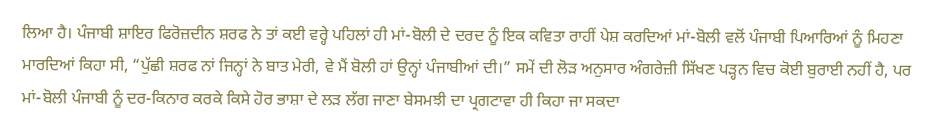ਲਿਆ ਹੈ। ਪੰਜਾਬੀ ਸ਼ਾਇਰ ਫਿਰੋਜ਼ਦੀਨ ਸ਼ਰਫ ਨੇ ਤਾਂ ਕਈ ਵਰ੍ਹੇ ਪਹਿਲਾਂ ਹੀ ਮਾਂ-ਬੋਲੀ ਦੇ ਦਰਦ ਨੂੰ ਇਕ ਕਵਿਤਾ ਰਾਹੀਂ ਪੇਸ਼ ਕਰਦਿਆਂ ਮਾਂ-ਬੋਲੀ ਵਲੋਂ ਪੰਜਾਬੀ ਪਿਆਰਿਆਂ ਨੂੰ ਮਿਹਣਾ ਮਾਰਦਿਆਂ ਕਿਹਾ ਸੀ, “ਪੁੱਛੀ ਸ਼ਰਫ ਨਾਂ ਜਿਨ੍ਹਾਂ ਨੇ ਬਾਤ ਮੇਰੀ, ਵੇ ਮੈਂ ਬੋਲੀ ਹਾਂ ਉਨ੍ਹਾਂ ਪੰਜਾਬੀਆਂ ਦੀ।” ਸਮੇਂ ਦੀ ਲੋੜ ਅਨੁਸਾਰ ਅੰਗਰੇਜ਼ੀ ਸਿੱਖਣ ਪੜ੍ਹਨ ਵਿਚ ਕੋਈ ਬੁਰਾਈ ਨਹੀਂ ਹੈ, ਪਰ ਮਾਂ-ਬੋਲੀ ਪੰਜਾਬੀ ਨੂੰ ਦਰ-ਕਿਨਾਰ ਕਰਕੇ ਕਿਸੇ ਹੋਰ ਭਾਸ਼ਾ ਦੇ ਲੜ ਲੱਗ ਜਾਣਾ ਬੇਸਮਝੀ ਦਾ ਪ੍ਰਗਟਾਵਾ ਹੀ ਕਿਹਾ ਜਾ ਸਕਦਾ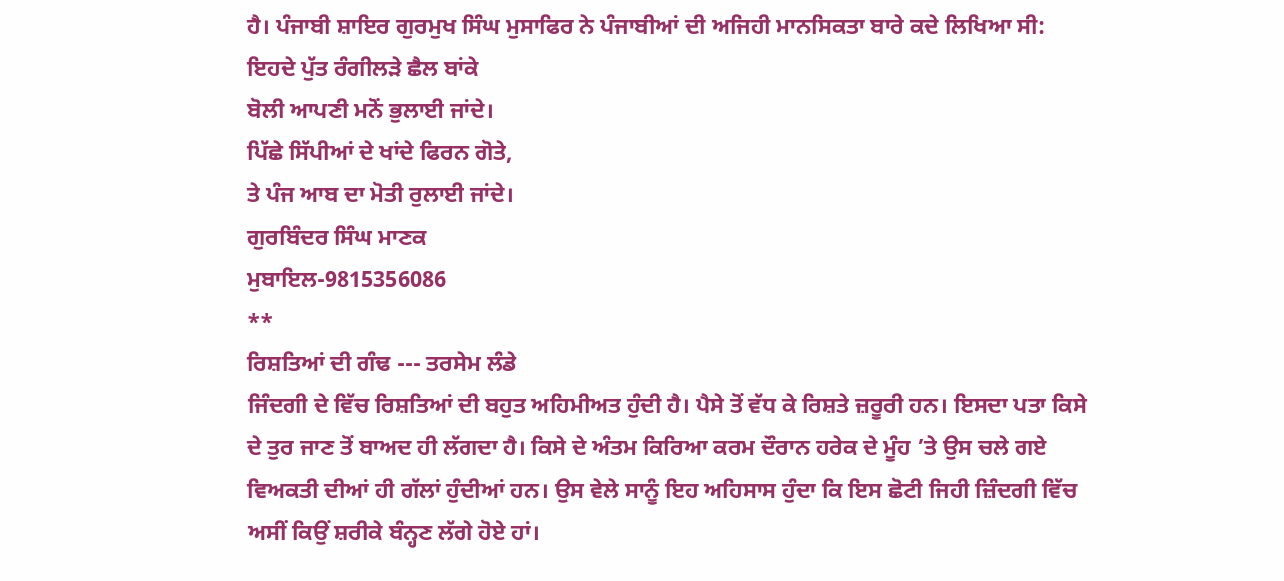ਹੈ। ਪੰਜਾਬੀ ਸ਼ਾਇਰ ਗੁਰਮੁਖ ਸਿੰਘ ਮੁਸਾਫਿਰ ਨੇ ਪੰਜਾਬੀਆਂ ਦੀ ਅਜਿਹੀ ਮਾਨਸਿਕਤਾ ਬਾਰੇ ਕਦੇ ਲਿਖਿਆ ਸੀ:
ਇਹਦੇ ਪੁੱਤ ਰੰਗੀਲੜੇ ਛੈਲ ਬਾਂਕੇ
ਬੋਲੀ ਆਪਣੀ ਮਨੋਂ ਭੁਲਾਈ ਜਾਂਦੇ।
ਪਿੱਛੇ ਸਿੱਪੀਆਂ ਦੇ ਖਾਂਦੇ ਫਿਰਨ ਗੋਤੇ,
ਤੇ ਪੰਜ ਆਬ ਦਾ ਮੋਤੀ ਰੁਲਾਈ ਜਾਂਦੇ।
ਗੁਰਬਿੰਦਰ ਸਿੰਘ ਮਾਣਕ
ਮੁਬਾਇਲ-9815356086
**
ਰਿਸ਼ਤਿਆਂ ਦੀ ਗੰਢ --- ਤਰਸੇਮ ਲੰਡੇ
ਜਿੰਦਗੀ ਦੇ ਵਿੱਚ ਰਿਸ਼ਤਿਆਂ ਦੀ ਬਹੁਤ ਅਹਿਮੀਅਤ ਹੁੰਦੀ ਹੈ। ਪੈਸੇ ਤੋਂ ਵੱਧ ਕੇ ਰਿਸ਼ਤੇ ਜ਼ਰੂਰੀ ਹਨ। ਇਸਦਾ ਪਤਾ ਕਿਸੇ ਦੇ ਤੁਰ ਜਾਣ ਤੋਂ ਬਾਅਦ ਹੀ ਲੱਗਦਾ ਹੈ। ਕਿਸੇ ਦੇ ਅੰਤਮ ਕਿਰਿਆ ਕਰਮ ਦੌਰਾਨ ਹਰੇਕ ਦੇ ਮੂੰਹ ’ਤੇ ਉਸ ਚਲੇ ਗਏ ਵਿਅਕਤੀ ਦੀਆਂ ਹੀ ਗੱਲਾਂ ਹੁੰਦੀਆਂ ਹਨ। ਉਸ ਵੇਲੇ ਸਾਨੂੰ ਇਹ ਅਹਿਸਾਸ ਹੁੰਦਾ ਕਿ ਇਸ ਛੋਟੀ ਜਿਹੀ ਜ਼ਿੰਦਗੀ ਵਿੱਚ ਅਸੀਂ ਕਿਉਂ ਸ਼ਰੀਕੇ ਬੰਨ੍ਹਣ ਲੱਗੇ ਹੋਏ ਹਾਂ।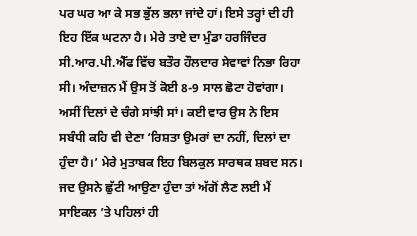ਪਰ ਘਰ ਆ ਕੇ ਸਭ ਭੁੱਲ ਭਲਾ ਜਾਂਦੇ ਹਾਂ। ਇਸੇ ਤਰ੍ਹਾਂ ਦੀ ਹੀ ਇਹ ਇੱਕ ਘਟਨਾ ਹੈ। ਮੇਰੇ ਤਾਏ ਦਾ ਮੁੰਡਾ ਹਰਜਿੰਦਰ ਸੀ.ਆਰ.ਪੀ.ਐੱਫ ਵਿੱਚ ਬਤੌਰ ਹੌਲਦਾਰ ਸੇਵਾਵਾਂ ਨਿਭਾ ਰਿਹਾ ਸੀ। ਅੰਦਾਜ਼ਨ ਮੈਂ ਉਸ ਤੋਂ ਕੋਈ 8-9 ਸਾਲ ਛੋਟਾ ਹੋਵਾਂਗਾ। ਅਸੀਂ ਦਿਲਾਂ ਦੇ ਚੰਗੇ ਸਾਂਝੀ ਸਾਂ। ਕਈ ਵਾਰ ਉਸ ਨੇ ਇਸ ਸਬੰਧੀ ਕਹਿ ਵੀ ਦੇਣਾ ‘ਰਿਸ਼ਤਾ ਉਮਰਾਂ ਦਾ ਨਹੀਂ, ਦਿਲਾਂ ਦਾ ਹੁੰਦਾ ਹੈ।’ ਮੇਰੇ ਮੁਤਾਬਕ ਇਹ ਬਿਲਕੁਲ ਸਾਰਥਕ ਸ਼ਬਦ ਸਨ। ਜਦ ਉਸਨੇ ਛੁੱਟੀ ਆਉਣਾ ਹੁੰਦਾ ਤਾਂ ਅੱਗੋਂ ਲੈਣ ਲਈ ਮੈਂ ਸਾਇਕਲ ’ਤੇ ਪਹਿਲਾਂ ਹੀ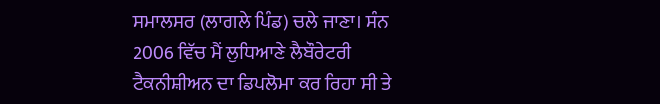ਸਮਾਲਸਰ (ਲਾਗਲੇ ਪਿੰਡ) ਚਲੇ ਜਾਣਾ। ਸੰਨ 2006 ਵਿੱਚ ਮੈਂ ਲੁਧਿਆਣੇ ਲੈਬੌਰੇਟਰੀ ਟੈਕਨੀਸ਼ੀਅਨ ਦਾ ਡਿਪਲੋਮਾ ਕਰ ਰਿਹਾ ਸੀ ਤੇ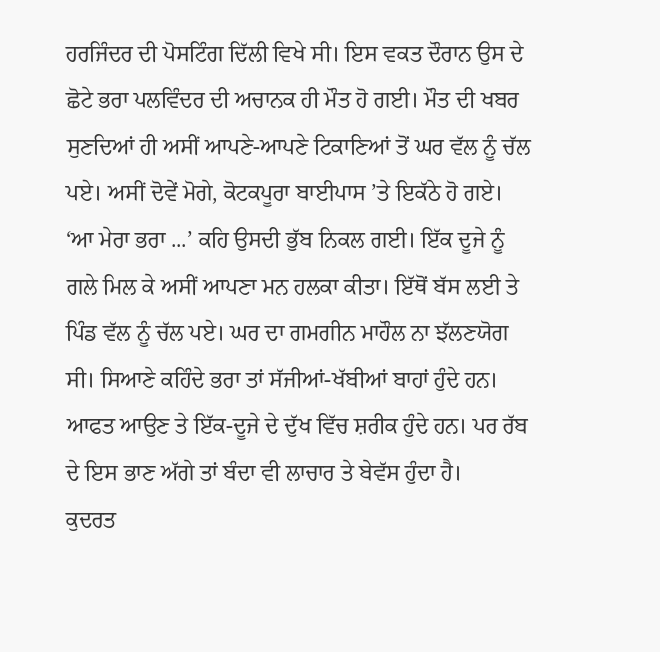ਹਰਜਿੰਦਰ ਦੀ ਪੋਸਟਿੰਗ ਦਿੱਲੀ ਵਿਖੇ ਸੀ। ਇਸ ਵਕਤ ਦੌਰਾਨ ਉਸ ਦੇ ਛੋਟੇ ਭਰਾ ਪਲਵਿੰਦਰ ਦੀ ਅਚਾਨਕ ਹੀ ਮੌਤ ਹੋ ਗਈ। ਮੌਤ ਦੀ ਖਬਰ ਸੁਣਦਿਆਂ ਹੀ ਅਸੀਂ ਆਪਣੇ-ਆਪਣੇ ਟਿਕਾਣਿਆਂ ਤੋਂ ਘਰ ਵੱਲ ਨੂੰ ਚੱਲ ਪਏ। ਅਸੀਂ ਦੋਵੇਂ ਮੋਗੇ, ਕੋਟਕਪੂਰਾ ਬਾਈਪਾਸ ’ਤੇ ਇਕੱਠੇ ਹੋ ਗਏ। ‘ਆ ਮੇਰਾ ਭਰਾ ...’ ਕਹਿ ਉਸਦੀ ਭੁੱਬ ਨਿਕਲ ਗਈ। ਇੱਕ ਦੂਜੇ ਨੂੰ ਗਲੇ ਮਿਲ ਕੇ ਅਸੀਂ ਆਪਣਾ ਮਨ ਹਲਕਾ ਕੀਤਾ। ਇੱਥੋਂ ਬੱਸ ਲਈ ਤੇ ਪਿੰਡ ਵੱਲ ਨੂੰ ਚੱਲ ਪਏ। ਘਰ ਦਾ ਗਮਗੀਨ ਮਾਹੌਲ ਨਾ ਝੱਲਣਯੋਗ ਸੀ। ਸਿਆਣੇ ਕਹਿੰਦੇ ਭਰਾ ਤਾਂ ਸੱਜੀਆਂ-ਖੱਬੀਆਂ ਬਾਹਾਂ ਹੁੰਦੇ ਹਨ। ਆਫਤ ਆਉਣ ਤੇ ਇੱਕ-ਦੂਜੇ ਦੇ ਦੁੱਖ ਵਿੱਚ ਸ਼ਰੀਕ ਹੁੰਦੇ ਹਨ। ਪਰ ਰੱਬ ਦੇ ਇਸ ਭਾਣ ਅੱਗੇ ਤਾਂ ਬੰਦਾ ਵੀ ਲਾਚਾਰ ਤੇ ਬੇਵੱਸ ਹੁੰਦਾ ਹੈ।
ਕੁਦਰਤ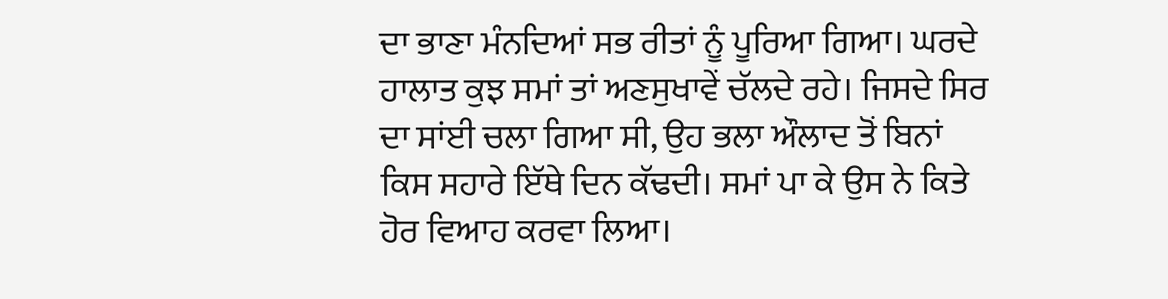ਦਾ ਭਾਣਾ ਮੰਨਦਿਆਂ ਸਭ ਰੀਤਾਂ ਨੂੰ ਪੂਰਿਆ ਗਿਆ। ਘਰਦੇ ਹਾਲਾਤ ਕੁਝ ਸਮਾਂ ਤਾਂ ਅਣਸੁਖਾਵੇਂ ਚੱਲਦੇ ਰਹੇ। ਜਿਸਦੇ ਸਿਰ ਦਾ ਸਾਂਈ ਚਲਾ ਗਿਆ ਸੀ, ਉਹ ਭਲਾ ਔਲਾਦ ਤੋਂ ਬਿਨਾਂ ਕਿਸ ਸਹਾਰੇ ਇੱਥੇ ਦਿਨ ਕੱਢਦੀ। ਸਮਾਂ ਪਾ ਕੇ ਉਸ ਨੇ ਕਿਤੇ ਹੋਰ ਵਿਆਹ ਕਰਵਾ ਲਿਆ।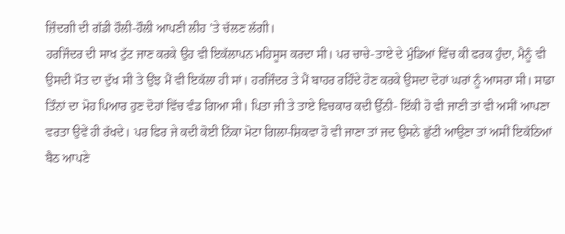ਜ਼ਿੰਦਗੀ ਦੀ ਗੱਡੀ ਹੌਲੀ-ਹੌਲੀ ਆਪਣੀ ਲੀਹ ’ਤੇ ਚੱਲਣ ਲੱਗੀ।
ਹਰਜਿੰਦਰ ਦੀ ਸਾਖ ਟੁੱਟ ਜਾਣ ਕਰਕੇ ਉਹ ਵੀ ਇਕੱਲਾਪਨ ਮਹਿਸੂਸ ਕਰਦਾ ਸੀ। ਪਰ ਚਾਚੇ-ਤਾਏ ਦੇ ਮੁੰਡਿਆਂ ਵਿੱਚ ਕੀ ਫਰਕ ਹੁੰਦਾ, ਮੈਨੂੰ ਵੀ ਉਸਦੀ ਮੌਤ ਦਾ ਦੁੱਖ ਸੀ ਤੇ ਉਂਝ ਮੈਂ ਵੀ ਇਕੱਲਾ ਹੀ ਸਾਂ। ਹਰਜਿੰਦਰ ਤੇ ਮੈਂ ਬਾਹਰ ਰਹਿੰਦੇ ਹੋਣ ਕਰਕੇ ਉਸਦਾ ਦੋਹਾਂ ਘਰਾਂ ਨੂੰ ਆਸਰਾ ਸੀ। ਸਾਡਾ ਤਿੰਨਾਂ ਦਾ ਮੋਹ ਪਿਆਰ ਹੁਣ ਦੋਹਾਂ ਵਿੱਚ ਵੰਡ ਗਿਆ ਸੀ। ਪਿਤਾ ਜੀ ਤੇ ਤਾਏ ਵਿਚਕਾਰ ਕਦੀ ਉੱਨੀ- ਇੱਕੀ ਹੋ ਵੀ ਜਾਣੀ ਤਾਂ ਵੀ ਅਸੀਂ ਆਪਣਾ ਵਰਤਾ ਉਵੇਂ ਹੀ ਰੱਖਦੇ। ਪਰ ਫਿਰ ਜੇ ਕਦੀ ਕੋਈ ਨਿੱਕਾ ਮੋਟਾ ਗਿਲਾ-ਸ਼ਿਕਵਾ ਹੋ ਵੀ ਜਾਣਾ ਤਾਂ ਜਦ ਉਸਨੇ ਛੁੱਟੀ ਆਉਣਾ ਤਾਂ ਅਸੀਂ ਇਕੱਠਿਆਂ ਬੈਠ ਆਪਣੇ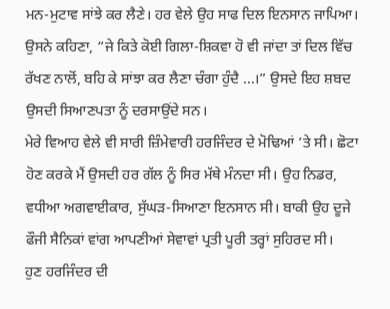ਮਨ-ਮੁਟਾਵ ਸਾਂਝੇ ਕਰ ਲੈਣੇ। ਹਰ ਵੇਲੇ ਉਹ ਸਾਫ ਦਿਲ ਇਨਸਾਨ ਜਾਪਿਆ। ਉਸਨੇ ਕਹਿਣਾ, “ਜੇ ਕਿਤੇ ਕੋਈ ਗਿਲਾ-ਸ਼ਿਕਵਾ ਹੋ ਵੀ ਜਾਂਦਾ ਤਾਂ ਦਿਲ ਵਿੱਚ ਰੱਖਣ ਨਾਲੋਂ, ਬਹਿ ਕੇ ਸਾਂਝਾ ਕਰ ਲੈਣਾ ਚੰਗਾ ਹੁੰਦੈ ...।” ਉਸਦੇ ਇਹ ਸ਼ਬਦ ਉਸਦੀ ਸਿਆਣਪਤਾ ਨੂੰ ਦਰਸਾਉਂਦੇ ਸਨ।
ਮੇਰੇ ਵਿਆਹ ਵੇਲੇ ਵੀ ਸਾਰੀ ਜ਼ਿੰਮੇਵਾਰੀ ਹਰਜਿੰਦਰ ਦੇ ਮੋਢਿਆਂ ’ਤੇ ਸੀ। ਛੋਟਾ ਹੋਣ ਕਰਕੇ ਮੈਂ ਉਸਦੀ ਹਰ ਗੱਲ ਨੂੰ ਸਿਰ ਮੱਥੇ ਮੰਨਦਾ ਸੀ। ਉਹ ਨਿਡਰ, ਵਧੀਆ ਅਗਵਾਈਕਾਰ, ਸੁੱਘੜ-ਸਿਆਣਾ ਇਨਸਾਨ ਸੀ। ਬਾਕੀ ਉਹ ਦੂਜੇ ਫੌਜੀ ਸੈਨਿਕਾਂ ਵਾਂਗ ਆਪਣੀਆਂ ਸੇਵਾਵਾਂ ਪ੍ਰਤੀ ਪੂਰੀ ਤਰ੍ਹਾਂ ਸੁਹਿਰਦ ਸੀ।
ਹੁਣ ਹਰਜਿੰਦਰ ਦੀ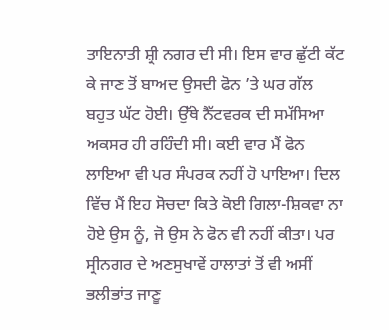ਤਾਇਨਾਤੀ ਸ਼੍ਰੀ ਨਗਰ ਦੀ ਸੀ। ਇਸ ਵਾਰ ਛੁੱਟੀ ਕੱਟ ਕੇ ਜਾਣ ਤੋਂ ਬਾਅਦ ਉਸਦੀ ਫੋਨ ’ਤੇ ਘਰ ਗੱਲ ਬਹੁਤ ਘੱਟ ਹੋਈ। ਉੱਥੇ ਨੈੱਟਵਰਕ ਦੀ ਸਮੱਸਿਆ ਅਕਸਰ ਹੀ ਰਹਿੰਦੀ ਸੀ। ਕਈ ਵਾਰ ਮੈਂ ਫੋਨ ਲਾਇਆ ਵੀ ਪਰ ਸੰਪਰਕ ਨਹੀਂ ਹੋ ਪਾਇਆ। ਦਿਲ ਵਿੱਚ ਮੈਂ ਇਹ ਸੋਚਦਾ ਕਿਤੇ ਕੋਈ ਗਿਲਾ-ਸ਼ਿਕਵਾ ਨਾ ਹੋਏ ਉਸ ਨੂੰ, ਜੋ ਉਸ ਨੇ ਫੋਨ ਵੀ ਨਹੀਂ ਕੀਤਾ। ਪਰ ਸ੍ਰੀਨਗਰ ਦੇ ਅਣਸੁਖਾਵੇਂ ਹਾਲਾਤਾਂ ਤੋਂ ਵੀ ਅਸੀਂ ਭਲੀਭਾਂਤ ਜਾਣੂ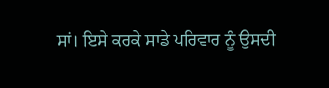ਸਾਂ। ਇਸੇ ਕਰਕੇ ਸਾਡੇ ਪਰਿਵਾਰ ਨੂੰ ਉਸਦੀ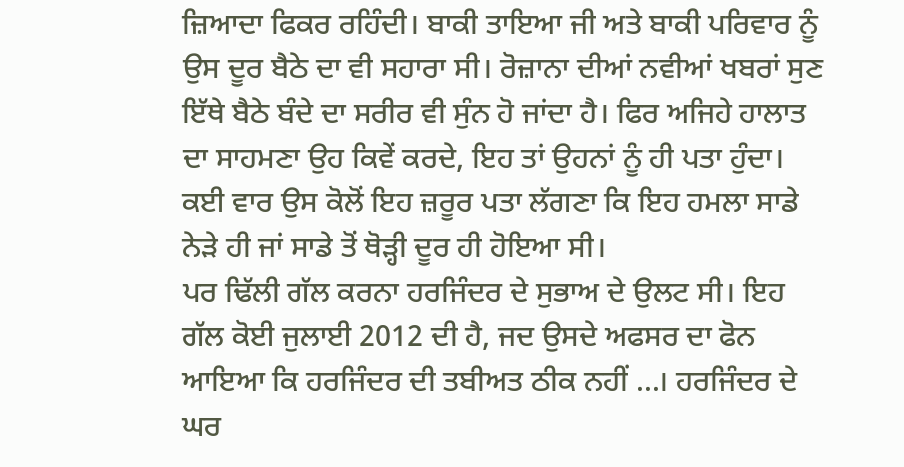ਜ਼ਿਆਦਾ ਫਿਕਰ ਰਹਿੰਦੀ। ਬਾਕੀ ਤਾਇਆ ਜੀ ਅਤੇ ਬਾਕੀ ਪਰਿਵਾਰ ਨੂੰ ਉਸ ਦੂਰ ਬੈਠੇ ਦਾ ਵੀ ਸਹਾਰਾ ਸੀ। ਰੋਜ਼ਾਨਾ ਦੀਆਂ ਨਵੀਆਂ ਖਬਰਾਂ ਸੁਣ ਇੱਥੇ ਬੈਠੇ ਬੰਦੇ ਦਾ ਸਰੀਰ ਵੀ ਸੁੰਨ ਹੋ ਜਾਂਦਾ ਹੈ। ਫਿਰ ਅਜਿਹੇ ਹਾਲਾਤ ਦਾ ਸਾਹਮਣਾ ਉਹ ਕਿਵੇਂ ਕਰਦੇ, ਇਹ ਤਾਂ ਉਹਨਾਂ ਨੂੰ ਹੀ ਪਤਾ ਹੁੰਦਾ। ਕਈ ਵਾਰ ਉਸ ਕੋਲੋਂ ਇਹ ਜ਼ਰੂਰ ਪਤਾ ਲੱਗਣਾ ਕਿ ਇਹ ਹਮਲਾ ਸਾਡੇ ਨੇੜੇ ਹੀ ਜਾਂ ਸਾਡੇ ਤੋਂ ਥੋੜ੍ਹੀ ਦੂਰ ਹੀ ਹੋਇਆ ਸੀ।
ਪਰ ਢਿੱਲੀ ਗੱਲ ਕਰਨਾ ਹਰਜਿੰਦਰ ਦੇ ਸੁਭਾਅ ਦੇ ਉਲਟ ਸੀ। ਇਹ ਗੱਲ ਕੋਈ ਜੁਲਾਈ 2012 ਦੀ ਹੈ, ਜਦ ਉਸਦੇ ਅਫਸਰ ਦਾ ਫੋਨ ਆਇਆ ਕਿ ਹਰਜਿੰਦਰ ਦੀ ਤਬੀਅਤ ਠੀਕ ਨਹੀਂ ...। ਹਰਜਿੰਦਰ ਦੇ ਘਰ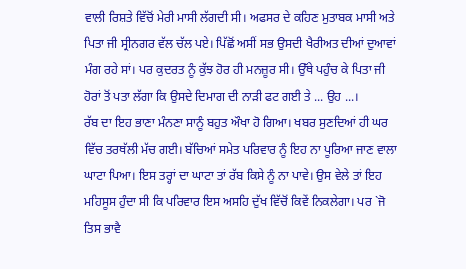ਵਾਲੀ ਰਿਸ਼ਤੇ ਵਿੱਚੋਂ ਮੇਰੀ ਮਾਸੀ ਲੱਗਦੀ ਸੀ। ਅਫਸਰ ਦੇ ਕਹਿਣ ਮੁਤਾਬਕ ਮਾਸੀ ਅਤੇ ਪਿਤਾ ਜੀ ਸ੍ਰੀਨਗਰ ਵੱਲ ਚੱਲ ਪਏ। ਪਿੱਛੋਂ ਅਸੀਂ ਸਭ ਉਸਦੀ ਖੈਰੀਅਤ ਦੀਆਂ ਦੁਆਵਾਂ ਮੰਗ ਰਹੇ ਸਾਂ। ਪਰ ਕੁਦਰਤ ਨੂੰ ਕੁੱਝ ਹੋਰ ਹੀ ਮਨਜ਼ੂਰ ਸੀ। ਉੱਥੇ ਪਹੁੰਚ ਕੇ ਪਿਤਾ ਜੀ ਹੋਰਾਂ ਤੋਂ ਪਤਾ ਲੱਗਾ ਕਿ ਉਸਦੇ ਦਿਮਾਗ ਦੀ ਨਾੜੀ ਫਟ ਗਈ ਤੇ ... ਉਹ ...।
ਰੱਬ ਦਾ ਇਹ ਭਾਣਾ ਮੰਨਣਾ ਸਾਨੂੰ ਬਹੁਤ ਔਖਾ ਹੋ ਗਿਆ। ਖਬਰ ਸੁਣਦਿਆਂ ਹੀ ਘਰ ਵਿੱਚ ਤਰਥੱਲੀ ਮੱਚ ਗਈ। ਬੱਚਿਆਂ ਸਮੇਤ ਪਰਿਵਾਰ ਨੂੰ ਇਹ ਨਾ ਪੂਰਿਆ ਜਾਣ ਵਾਲਾ ਘਾਟਾ ਪਿਆ। ਇਸ ਤਰ੍ਹਾਂ ਦਾ ਘਾਟਾ ਤਾਂ ਰੱਬ ਕਿਸੇ ਨੂੰ ਨਾ ਪਾਵੇ। ਉਸ ਵੇਲੇ ਤਾਂ ਇਹ ਮਹਿਸੂਸ ਹੁੰਦਾ ਸੀ ਕਿ ਪਰਿਵਾਰ ਇਸ ਅਸਹਿ ਦੁੱਖ ਵਿੱਚੋਂ ਕਿਵੇਂ ਨਿਕਲੇਗਾ। ਪਰ `ਜੋ ਤਿਸ ਭਾਵੈ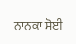ਨਾਨਕਾ ਸੋਈ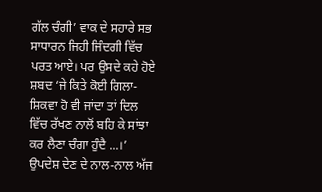ਗੱਲ ਚੰਗੀ’ ਵਾਕ ਦੇ ਸਹਾਰੇ ਸਭ ਸਾਧਾਰਨ ਜਿਹੀ ਜਿੰਦਗੀ ਵਿੱਚ ਪਰਤ ਆਏ। ਪਰ ਉਸਦੇ ਕਹੇ ਹੋਏ ਸ਼ਬਦ ‘ਜੇ ਕਿਤੇ ਕੋਈ ਗਿਲਾ-ਸ਼ਿਕਵਾ ਹੋ ਵੀ ਜਾਂਦਾ ਤਾਂ ਦਿਲ ਵਿੱਚ ਰੱਖਣ ਨਾਲੋਂ ਬਹਿ ਕੇ ਸਾਂਝਾ ਕਰ ਲੈਣਾ ਚੰਗਾ ਹੁੰਦੈ ...।’ ਉਪਦੇਸ਼ ਦੇਣ ਦੇ ਨਾਲ-ਨਾਲ ਅੱਜ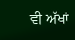ਵੀ ਅੱਖਾਂ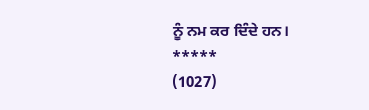ਨੂੰ ਨਮ ਕਰ ਦਿੰਦੇ ਹਨ।
*****
(1027)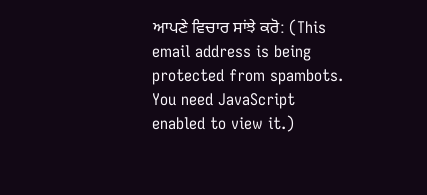ਆਪਣੇ ਵਿਚਾਰ ਸਾਂਝੇ ਕਰੋ: (This email address is being protected from spambots. You need JavaScript enabled to view it.)